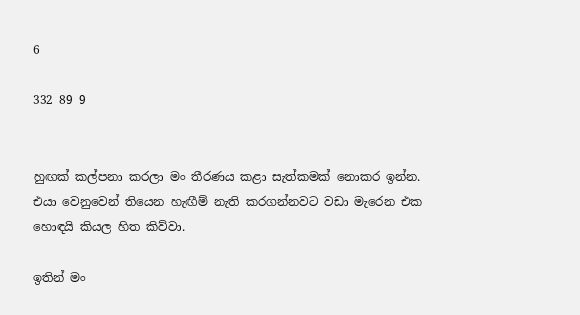6

332 89 9


හුඟක් කල්පනා කරලා මං තීරණය කළා සැත්කමක් නොකර ඉන්න. එයා වෙනුවෙන් තියෙන හැඟීම් නැති කරගන්නවට වඩා මැරෙන එක හොඳයි කියල හිත කිව්වා.

ඉතින් මං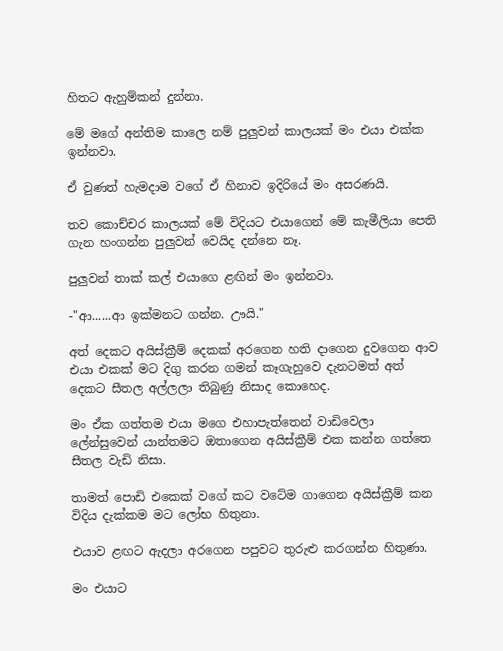හිතට ඇහුම්කන් දුන්නා.

මේ මගේ අන්තිම කාලෙ නම් පුලුවන් කාලයක් මං එයා එක්ක ඉන්නවා.

ඒ වුණත් හැමදාම වගේ ඒ හිනාව ඉදිරියේ මං අසරණයි.

තව කොච්චර කාලයක් මේ විදියට එයාගෙන් මේ කැමීලියා පෙති ගැන හංගන්න පුලුවන් වෙයිද දන්නෙ නෑ.

පුලුවන් තාක් කල් එයාගෙ ළඟින් මං ඉන්නවා.

-"ආ......ආ ඉක්මනට ගන්න. ඌයි."

අත් දෙකට අයිස්ක්‍රීම් දෙකක් අරගෙන හති දාගෙන දුවගෙන ආව එයා එකක් මට දිගු කරන ගමන් කෑගැහුවෙ දැනටමත් අත් දෙකට සීතල අල්ලලා තිබුණු නිසාද කොහෙද.

මං ඒක ගත්තම එයා මගෙ එහාපැත්තෙන් වාඩිවෙලා ලේන්සුවෙන් යාන්තමට ඔතාගෙන අයිස්ක්‍රීම් එක කන්න ගත්තෙ සීතල වැඩි නිසා.

තාමත් පොඩි එකෙක් වගේ කට වටේම ගාගෙන අයිස්ක්‍රීම් කන විදිය දැක්කම මට ලෝභ හිතුනා.

එයාව ළඟට ඇදලා අරගෙන පපුවට තුරුළු කරගන්න හිතුණා.

මං එයාට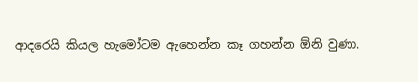ආදරෙයි කියල හැමෝටම ඇහෙන්න කෑ ගහන්න ඕනි වුණා.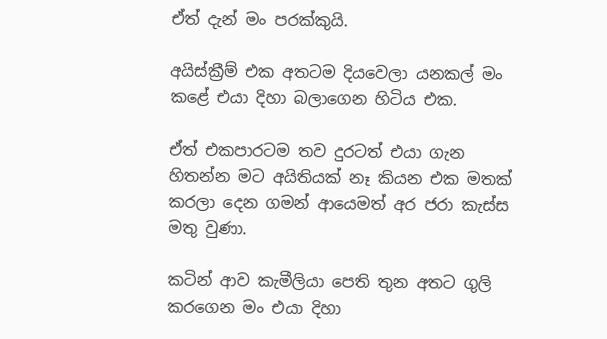ඒත් දැන් මං පරක්කුයි.

අයිස්ක්‍රීම් එක අතටම දියවෙලා යනකල් මං කළේ එයා දිහා බලාගෙන හිටිය එක.

ඒත් එකපාරටම තව දුරටත් එයා ගැන හිතන්න මට අයිතියක් නෑ කියන එක මතක් කරලා දෙන ගමන් ආයෙමත් අර ජරා කැස්ස මතු වුණා.

කටින් ආව කැමීලියා පෙති තුන අතට ගුලි කරගෙන මං එයා දිහා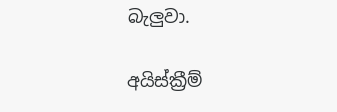බැලුවා.

අයිස්ක්‍රීම්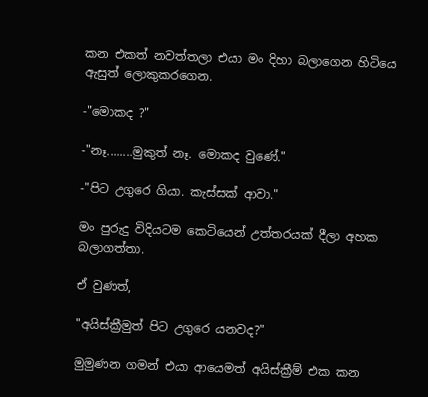කන එකත් නවත්තලා එයා මං දිහා බලාගෙන හිටියෙ ඇසුත් ලොකුකරගෙන.

-"මොකද ?"

-"නෑ........මුකුත් නෑ. මොකද වුණේ."

-"පිට උගුරෙ ගියා. කැස්සක් ආවා."

මං පුරුදු විදියටම කෙටියෙන් උත්තරයක් දීලා අහක බලාගත්තා.

ඒ වුණත්,

"අයිස්ක්‍රීමුත් පිට උගුරෙ යනවද?"

මුමුණන ගමන් එයා ආයෙමත් අයිස්ක්‍රීම් එක කන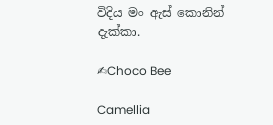විදිය මං ඇස් කොනින් දැක්කා.

✍Choco Bee

Camellia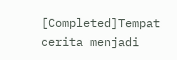[Completed]Tempat cerita menjadi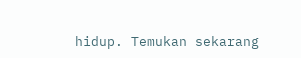hidup. Temukan sekarang